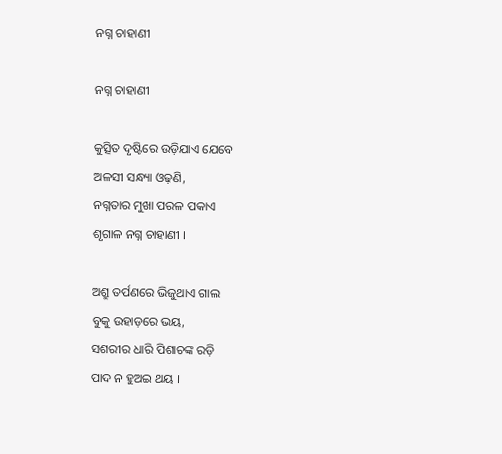ନଗ୍ନ ଚାହାଣୀ

ନଗ୍ନ ଚାହାଣୀ

କୁତ୍ସିତ ଦୃଷ୍ଟିରେ ଉଡ଼ିଯାଏ ଯେବେ
ଅଳସୀ ସନ୍ଧ୍ୟା ଓଢ଼ଣି,
ନଗ୍ନତାର ମୁଖା ପରଳ ପକାଏ
ଶୃଗାଳ ନଗ୍ନ ଚାହାଣୀ ।

ଅଶ୍ରୁ ତର୍ପଣରେ ଭିଜୁଥାଏ ଗାଲ
ବୁକୁ ଉହାଡ଼ରେ ଭୟ,
ସଶରୀର ଧାରି ପିଶାଚଙ୍କ ରଡ଼ି
ପାଦ ନ ହୁଅଇ ଥୟ ।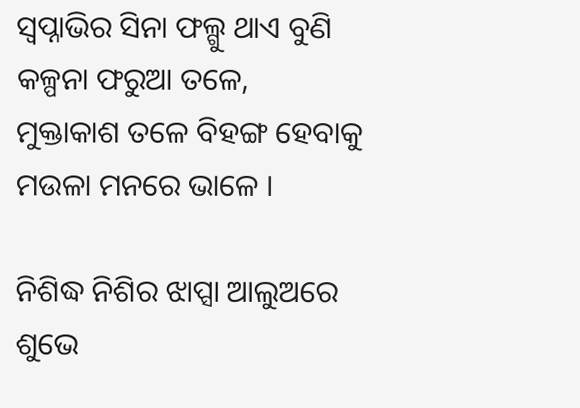ସ୍ୱପ୍ନାଭିର ସିନା ଫଲ୍ଗୁ ଥାଏ ବୁଣି
କଳ୍ପନା ଫରୁଆ ତଳେ,
ମୁକ୍ତାକାଶ ତଳେ ବିହ‌ଙ୍ଗ ହେବାକୁ
ମଉଳା ମନରେ ଭାଳେ ।

ନିଶିଦ୍ଧ ନିଶିର ଝାପ୍ସା ଆଲୁଅରେ
ଶୁଭେ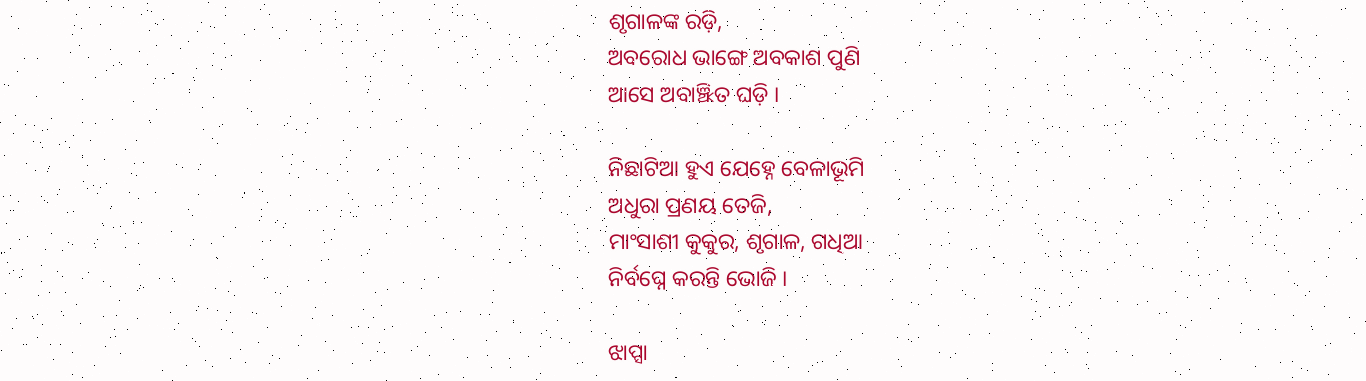ଶୃଗାଳଙ୍କ ରଡ଼ି,
ଅବରୋଧ ଭାଙ୍ଗେ ଅବକାଶ ପୁଣି
ଆସେ ଅବାଞ୍ଝିତ ଘଡ଼ି ।

ନିଛାଟିଆ ହୁଏ ଯେହ୍ନେ ବେଳାଭୂମି
ଅଧୁରା ପ୍ରଣୟ ତେଜି,
ମାଂସାଶୀ କୁକୁର, ଶୃଗାଳ, ଗଧିଆ
ନିର୍ବଘ୍ନେ କରନ୍ତି ଭୋଜି ।

ଝାପ୍ସା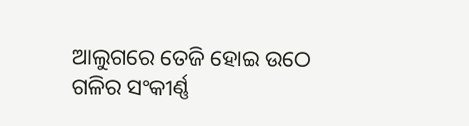ଆଲୁଗରେ ତେଜି ହୋଇ ଉଠେ
ଗଳିର ସଂକୀର୍ଣ୍ଣ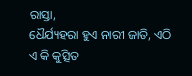ରାସ୍ତା,
ଧୈର୍ଯ୍ୟହରା ହୁଏ ନାରୀ ଜାତି, ଏଠି
ଏ କି କୁତ୍ସିତ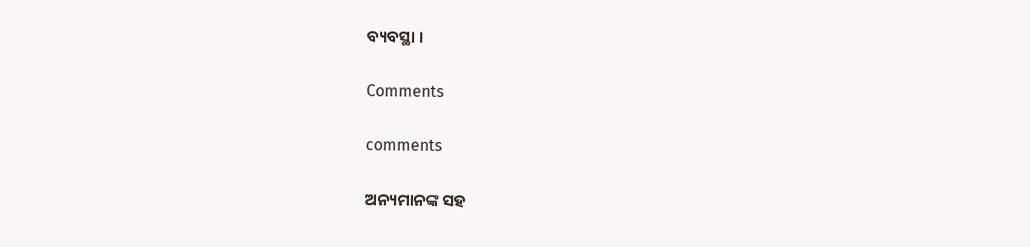ବ୍ୟବସ୍ଥା ।

Comments

comments

ଅନ୍ୟମାନଙ୍କ ସହ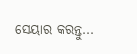ସେୟାର କରନ୍ତୁ...